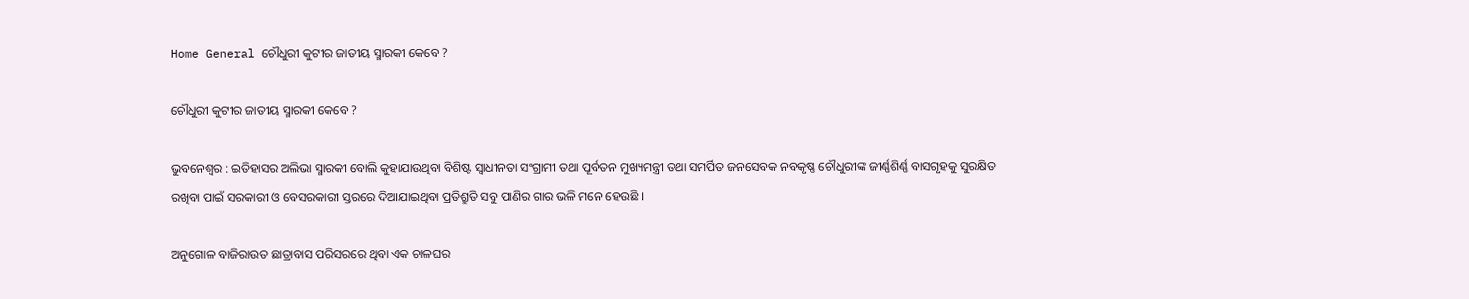Home General ଚୌଧୁରୀ କୁଟୀର ଜାତୀୟ ସ୍ମାରକୀ କେବେ ?

ଚୌଧୁରୀ କୁଟୀର ଜାତୀୟ ସ୍ମାରକୀ କେବେ ?

ଭୁବନେଶ୍ୱର : ଇତିହାସର ଅଲିଭା ସ୍ମାରକୀ ବୋଲି କୁହାଯାଉଥିବା ବିଶିଷ୍ଟ ସ୍ୱାଧୀନତା ସଂଗ୍ରାମୀ ତଥା ପୂର୍ବତନ ମୁଖ୍ୟମନ୍ତ୍ରୀ ତଥା ସମର୍ପିତ ଜନସେବକ ନବକୃଷ୍ଣ ଚୌଧୁରୀଙ୍କ ଜୀର୍ଣ୍ଣଶିର୍ଣ୍ଣ ବାସଗୃହକୁ ସୁରକ୍ଷିତ ରଖିବା ପାଇଁ ସରକାରୀ ଓ ବେସରକାରୀ ସ୍ତରରେ ଦିଆଯାଇଥିବା ପ୍ରତିଶ୍ରୁତି ସବୁ ପାଣିର ଗାର ଭଳି ମନେ ହେଉଛି ।

ଅନୁଗୋଳ ବାଜିରାଉତ ଛାତ୍ରାବାସ ପରିସରରେ ଥିବା ଏକ ଚାଳଘର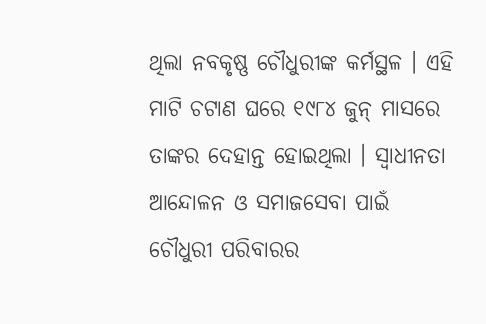ଥିଲା ନବକୃଷ୍ଣ ଚୌଧୁରୀଙ୍କ କର୍ମସ୍ଥଳ । ଏହି ମାଟି ଚଟାଣ ଘରେ ୧୯୮୪ ଜୁନ୍‍ ମାସରେ ତାଙ୍କର ଦେହାନ୍ତ ହୋଇଥିଲା । ସ୍ୱାଧୀନତା ଆନ୍ଦୋଳନ ଓ ସମାଜସେବା ପାଇଁ ଚୌଧୁରୀ ପରିବାରର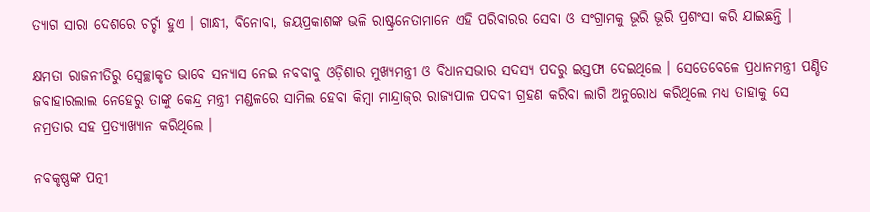ତ୍ୟାଗ ସାରା ଦେଶରେ ଚର୍ଚ୍ଚା ହୁଏ । ଗାନ୍ଧୀ, ବିନୋବା, ଜୟପ୍ରକାଶଙ୍କ ଭଳି ରାଷ୍ଟ୍ରନେତାମାନେ ଏହି ପରିବାରର ସେବା ଓ ସଂଗ୍ରାମକୁ ଭୂରି ଭୂରି ପ୍ରଶଂସା କରି ଯାଇଛନ୍ତି ।

କ୍ଷମତା ରାଜନୀତିରୁ ସ୍ୱେଚ୍ଛାକୃତ ଭାବେ ସନ୍ୟାସ ନେଇ ନବବାବୁ ଓଡ଼ିଶାର ମୁଖ୍ୟମନ୍ତ୍ରୀ ଓ ବିଧାନସଭାର ସଦସ୍ୟ ପଦରୁ ଇସ୍ତଫା ଦେଇଥିଲେ । ସେତେବେଳେ ପ୍ରଧାନମନ୍ତ୍ରୀ ପଣ୍ଡିତ ଜବାହାରଲାଲ ନେହେରୁ ତାଙ୍କୁ କେନ୍ଦ୍ର ମନ୍ତ୍ରୀ ମଣ୍ଡଳରେ ସାମିଲ ହେବା କିମ୍ବା ମାନ୍ଦ୍ରାଜ୍‍ର ରାଜ୍ୟପାଳ ପଦବୀ ଗ୍ରହଣ କରିବା ଲାଗି ଅନୁରୋଧ କରିଥିଲେ ମଧ୍ୟ ତାହାକୁ ସେ ନମ୍ରତାର ସହ ପ୍ରତ୍ୟାଖ୍ୟାନ କରିଥିଲେ ।

ନବକୃଷ୍ଣଙ୍କ ପତ୍ନୀ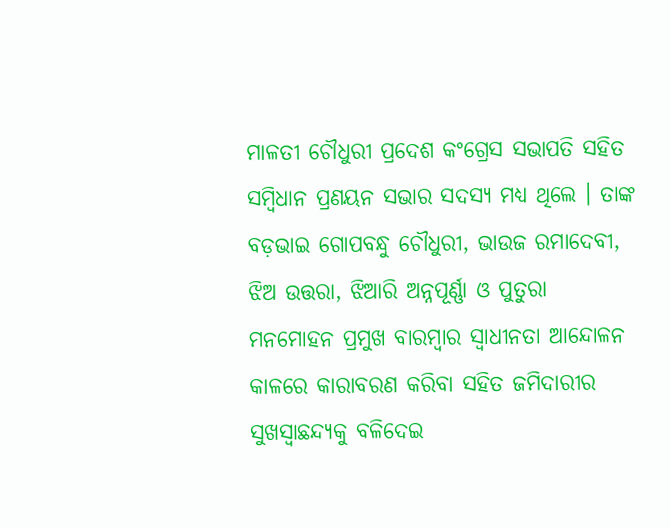ମାଳତୀ ଚୌଧୁରୀ ପ୍ରଦେଶ କଂଗ୍ରେସ ସଭାପତି ସହିତ ସମ୍ବିଧାନ ପ୍ରଣୟନ ସଭାର ସଦସ୍ୟ ମଧ୍ୟ ଥିଲେ । ତାଙ୍କ ବଡ଼ଭାଇ ଗୋପବନ୍ଧୁ ଚୌଧୁରୀ, ଭାଉଜ ରମାଦେବୀ, ଝିଅ ଉତ୍ତରା, ଝିଆରି ଅନ୍ନପୂର୍ଣ୍ଣା ଓ ପୁତୁରା ମନମୋହନ ପ୍ରମୁଖ ବାରମ୍ବାର ସ୍ୱାଧୀନତା ଆନ୍ଦୋଳନ କାଳରେ କାରାବରଣ କରିବା ସହିତ ଜମିଦାରୀର ସୁଖସ୍ୱାଛନ୍ଦ୍ୟକୁ ବଳିଦେଇ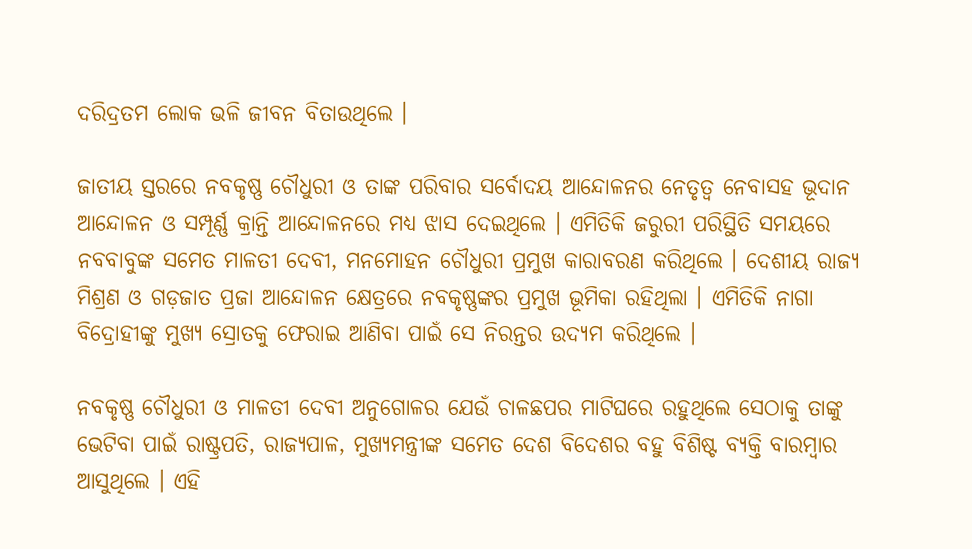ଦରିଦ୍ରତମ ଲୋକ ଭଳି ଜୀବନ ବିତାଉଥିଲେ ।

ଜାତୀୟ ସ୍ତରରେ ନବକୃଷ୍ଣ ଚୌଧୁରୀ ଓ ତାଙ୍କ ପରିବାର ସର୍ବୋଦୟ ଆନ୍ଦୋଳନର ନେତୃତ୍ୱ ନେବାସହ ଭୂଦାନ ଆନ୍ଦୋଳନ ଓ ସମ୍ପୂର୍ଣ୍ଣ କ୍ରାନ୍ତି ଆନ୍ଦୋଳନରେ ମଧ୍ୟ ଝାସ ଦେଇଥିଲେ । ଏମିତିକି ଜରୁରୀ ପରିସ୍ଥିତି ସମୟରେ ନବବାବୁଙ୍କ ସମେତ ମାଳତୀ ଦେବୀ, ମନମୋହନ ଚୌଧୁରୀ ପ୍ରମୁଖ କାରାବରଣ କରିଥିଲେ । ଦେଶୀୟ ରାଜ୍ୟ ମିଶ୍ରଣ ଓ ଗଡ଼ଜାତ ପ୍ରଜା ଆନ୍ଦୋଳନ କ୍ଷେତ୍ରରେ ନବକୃଷ୍ଣଙ୍କର ପ୍ରମୁଖ ଭୂମିକା ରହିଥିଲା । ଏମିତିକି ନାଗା ବିଦ୍ରୋହୀଙ୍କୁ ମୁଖ୍ୟ ସ୍ରୋତକୁ ଫେରାଇ ଆଣିବା ପାଇଁ ସେ ନିରନ୍ତର ଉଦ୍ୟମ କରିଥିଲେ ।

ନବକୃଷ୍ଣ ଚୌଧୁରୀ ଓ ମାଳତୀ ଦେବୀ ଅନୁଗୋଳର ଯେଉଁ ଚାଳଛପର ମାଟିଘରେ ରହୁଥିଲେ ସେଠାକୁ ତାଙ୍କୁ ଭେଟିବା ପାଇଁ ରାଷ୍ଟ୍ରପତି, ରାଜ୍ୟପାଳ, ମୁଖ୍ୟମନ୍ତ୍ରୀଙ୍କ ସମେତ ଦେଶ ବିଦେଶର ବହୁ ବିଶିଷ୍ଟ ବ୍ୟକ୍ତି ବାରମ୍ବାର ଆସୁଥିଲେ । ଏହି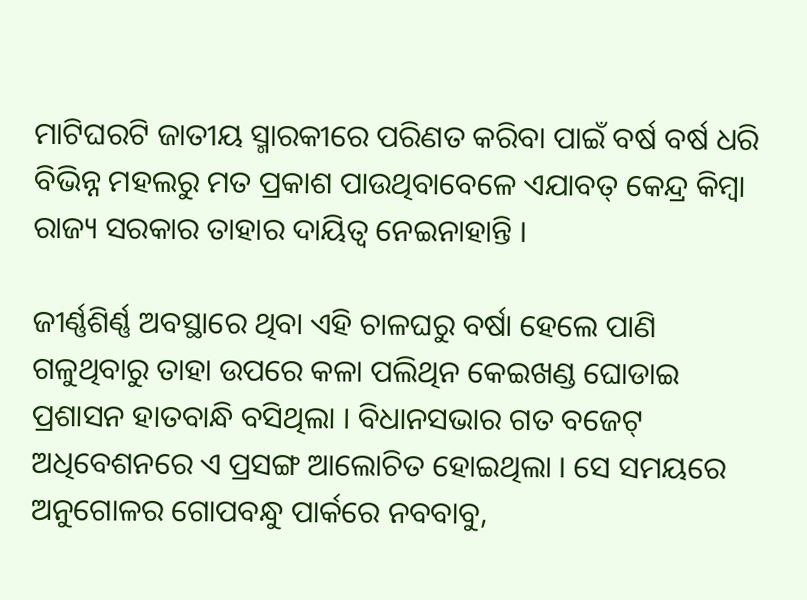ମାଟିଘରଟି ଜାତୀୟ ସ୍ମାରକୀରେ ପରିଣତ କରିବା ପାଇଁ ବର୍ଷ ବର୍ଷ ଧରି ବିଭିନ୍ନ ମହଲରୁ ମତ ପ୍ରକାଶ ପାଉଥିବାବେଳେ ଏଯାବତ୍‍ କେନ୍ଦ୍ର କିମ୍ବା ରାଜ୍ୟ ସରକାର ତାହାର ଦାୟିତ୍ୱ ନେଇନାହାନ୍ତି ।

ଜୀର୍ଣ୍ଣଶିର୍ଣ୍ଣ ଅବସ୍ଥାରେ ଥିବା ଏହି ଚାଳଘରୁ ବର୍ଷା ହେଲେ ପାଣି ଗଳୁଥିବାରୁ ତାହା ଉପରେ କଳା ପଲିଥିନ କେଇଖଣ୍ଡ ଘୋଡାଇ ପ୍ରଶାସନ ହାତବାନ୍ଧି ବସିଥିଲା । ବିଧାନସଭାର ଗତ ବଜେଟ୍‍ ଅଧିବେଶନରେ ଏ ପ୍ରସଙ୍ଗ ଆଲୋଚିତ ହୋଇଥିଲା । ସେ ସମୟରେ ଅନୁଗୋଳର ଗୋପବନ୍ଧୁ ପାର୍କରେ ନବବାବୁ,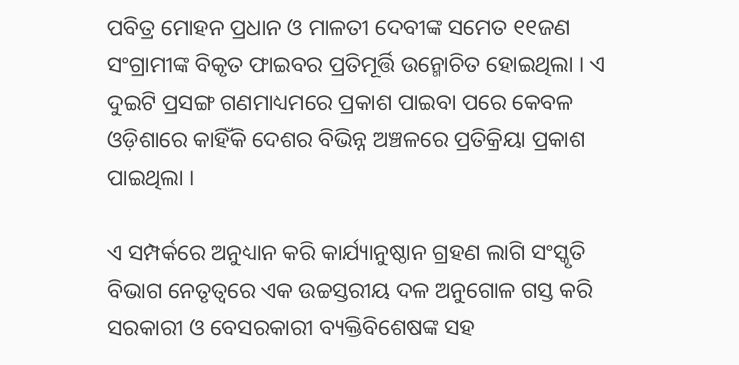ପବିତ୍ର ମୋହନ ପ୍ରଧାନ ଓ ମାଳତୀ ଦେବୀଙ୍କ ସମେତ ୧୧ଜଣ ସଂଗ୍ରାମୀଙ୍କ ବିକୃତ ଫାଇବର ପ୍ରତିମୂର୍ତ୍ତି ଉନ୍ମୋଚିତ ହୋଇଥିଲା । ଏ ଦୁଇଟି ପ୍ରସଙ୍ଗ ଗଣମାଧ୍ୟମରେ ପ୍ରକାଶ ପାଇବା ପରେ କେବଳ ଓଡ଼ିଶାରେ କାହିଁକି ଦେଶର ବିଭିନ୍ନ ଅଞ୍ଚଳରେ ପ୍ରତିକ୍ରିୟା ପ୍ରକାଶ ପାଇଥିଲା ।

ଏ ସମ୍ପର୍କରେ ଅନୁଧ୍ୟାନ କରି କାର୍ଯ୍ୟାନୁଷ୍ଠାନ ଗ୍ରହଣ ଲାଗି ସଂସ୍କୃତି ବିଭାଗ ନେତୃତ୍ୱରେ ଏକ ଉଚ୍ଚସ୍ତରୀୟ ଦଳ ଅନୁଗୋଳ ଗସ୍ତ କରି ସରକାରୀ ଓ ବେସରକାରୀ ବ୍ୟକ୍ତିବିଶେଷଙ୍କ ସହ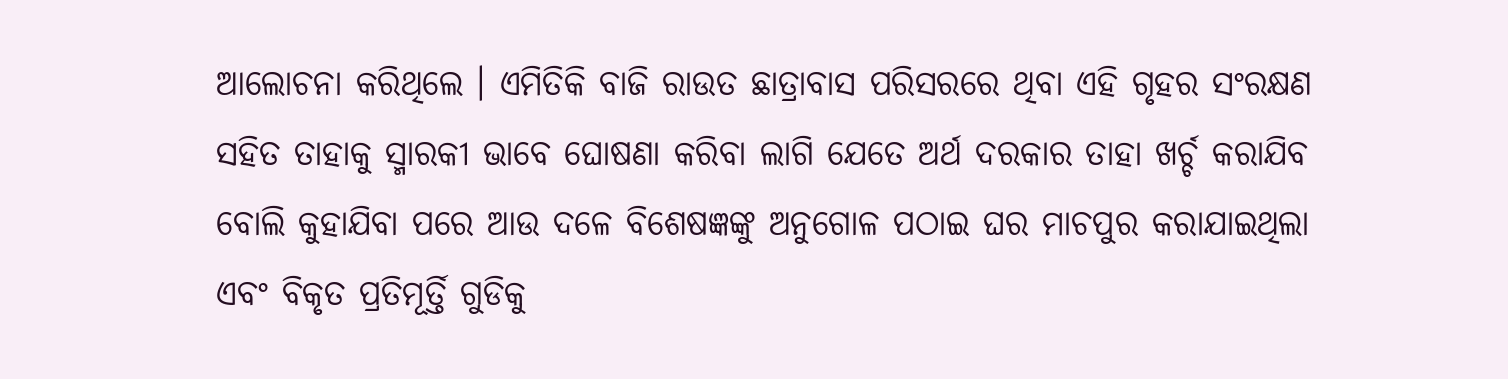ଆଲୋଚନା କରିଥିଲେ । ଏମିତିକି ବାଜି ରାଉତ ଛାତ୍ରାବାସ ପରିସରରେ ଥିବା ଏହି ଗୃହର ସଂରକ୍ଷଣ ସହିତ ତାହାକୁ ସ୍ମାରକୀ ଭାବେ ଘୋଷଣା କରିବା ଲାଗି ଯେତେ ଅର୍ଥ ଦରକାର ତାହା ଖର୍ଚ୍ଚ କରାଯିବ ବୋଲି କୁହାଯିବା ପରେ ଆଉ ଦଳେ ବିଶେଷଜ୍ଞଙ୍କୁ ଅନୁଗୋଳ ପଠାଇ ଘର ମାଚପୁର କରାଯାଇଥିଲା ଏବଂ ବିକୃତ ପ୍ରତିମୂର୍ତ୍ତି ଗୁଡିକୁ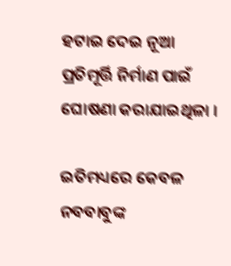ହଟାଇ ଦେଇ ନୂଆ ପ୍ରତିମୂର୍ତ୍ତି ନିର୍ମାଣ ପାଇଁ ଘୋଷଣା କରାଯାଇଥିଳା ।

ଇତିମଧ୍ୟରେ କେବଳ ନବବାବୁଙ୍କ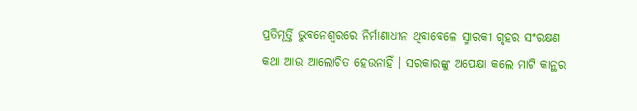ପ୍ରତିମୂର୍ତ୍ତି ଭୁବନେଶ୍ୱରରେ ନିର୍ମାଣାଧୀନ ଥିବାବେଳେ ସ୍ମାରକୀ ଗୃହର ସଂରକ୍ଷଣ କଥା ଆଉ ଆଲୋଚିତ ହେଉନାହିଁ । ସରକାରଙ୍କୁ ଅପେକ୍ଷା କଲେ ମାଟି କାନ୍ଥର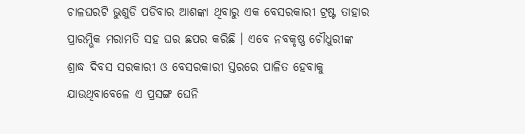ଚାଳଘରଟି ଭୁଶୁଡି ପଡିବାର ଆଶଙ୍କା ଥିବାରୁ ଏକ ବେସରକାରୀ ଟ୍ରଷ୍ଟ ତାହାର ପ୍ରାରମ୍ଭିକ ମରାମତି ସହ ଘର ଛପର କରିଛି । ଏବେ ନବକୃଷ୍ଣ ଚୌଧୁରୀଙ୍କ ଶ୍ରାଦ୍ଧ ଦିବସ ସରକାରୀ ଓ ବେସରକାରୀ ସ୍ତରରେ ପାଳିତ ହେବାକୁ ଯାଉଥିବାବେଳେ ଏ ପ୍ରସଙ୍ଗ ଘେନି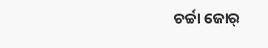ଚର୍ଚ୍ଚା ଜୋର୍‍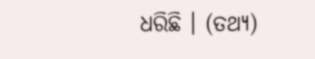ଧରିଛି । (ତଥ୍ୟ)